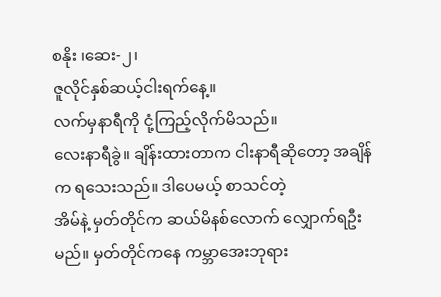စနိုး ၊ဆေး-၂၊
ဇူလိုင်နှစ်ဆယ့်ငါးရက်နေ့။
လက်မှနာရီကို ငုံ့ကြည့်လိုက်မိသည်။
လေးနာရီခွဲ။ ချိန်းထားတာက ငါးနာရီဆိုတော့ အချိန်က ရသေးသည်။ ဒါပေမယ့် စာသင်တဲ့
အိမ်နဲ့ မှတ်တိုင်က ဆယ်မိနစ်လောက် လျှောက်ရဦးမည်။ မှတ်တိုင်ကနေ ကမ္ဘာအေးဘုရား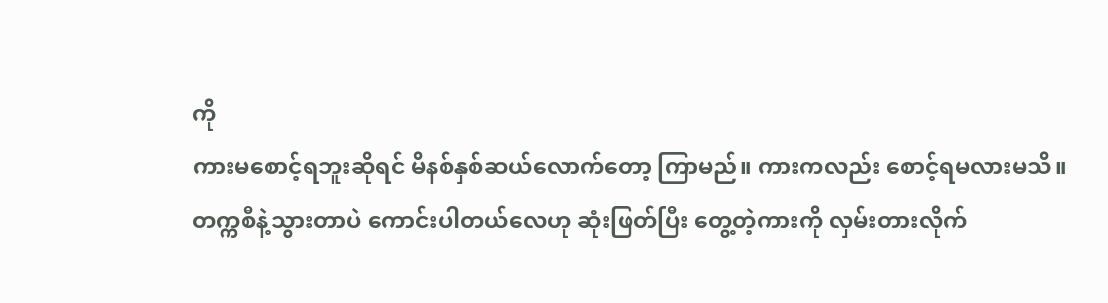ကို
ကားမစောင့်ရဘူးဆိုရင် မိနစ်နှစ်ဆယ်လောက်တော့ ကြာမည်။ ကားကလည်း စောင့်ရမလားမသိ။
တက္ကစီနဲ့သွားတာပဲ ကောင်းပါတယ်လေဟု ဆုံးဖြတ်ပြီး တွေ့တဲ့ကားကို လှမ်းတားလိုက်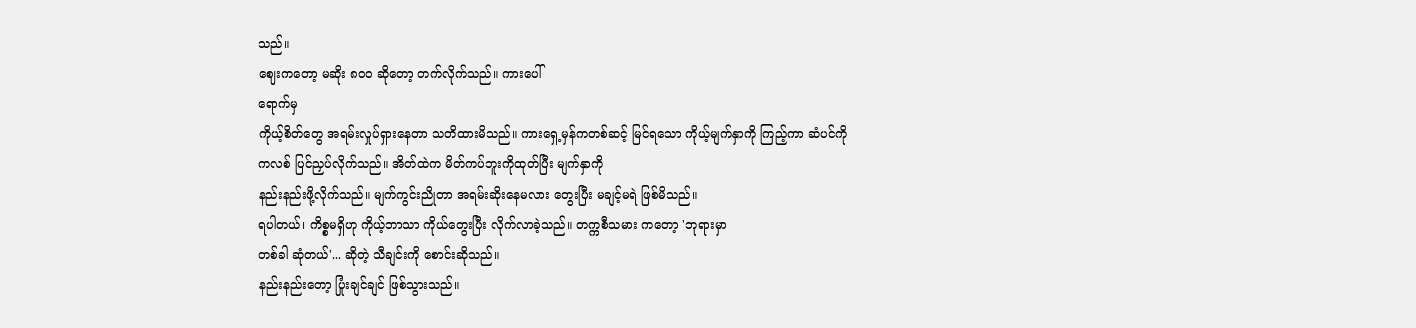သည်။
ဈေးကတော့ မဆိုး ၈ဝဝ ဆိုတော့ တက်လိုက်သည်။ ကားပေါ်
ရောက်မှ
ကိုယ့်စိတ်တွေ အရမ်းလှုပ်ရှားနေတာ သတိထားမိသည်။ ကားရှေ့မှန်ကတစ်ဆင့် မြင်ရသော ကိုယ့်မျက်နှာကို ကြည့်ကာ ဆံပင်ကို
ကလစ် ပြင်ညှပ်လိုက်သည်။ အိတ်ထဲက မိတ်ကပ်ဘူးကိုထုတ်ပြီး မျက်နှာကို
နည်းနည်းဖို့လိုက်သည်။ မျက်ကွင်းညိုတာ အရမ်းဆိုးနေမလား တွေးပြီး မချင့်မရဲ ဖြစ်မိသည်။
ရပါတယ်၊ ကိစ္စမရှိဟု ကိုယ့်ဘာသာ ကိုယ်တွေးပြီး လိုက်လာခဲ့သည်။ တက္ကစီသမား ကတော့ 'ဘုရားမှာ
တစ်ခါ ဆုံတယ်'... ဆိုတဲ့ သီချင်းကို စောင်းဆိုသည်။
နည်းနည်းတော့ ပြုံးချင်ချင် ဖြစ်သွားသည်။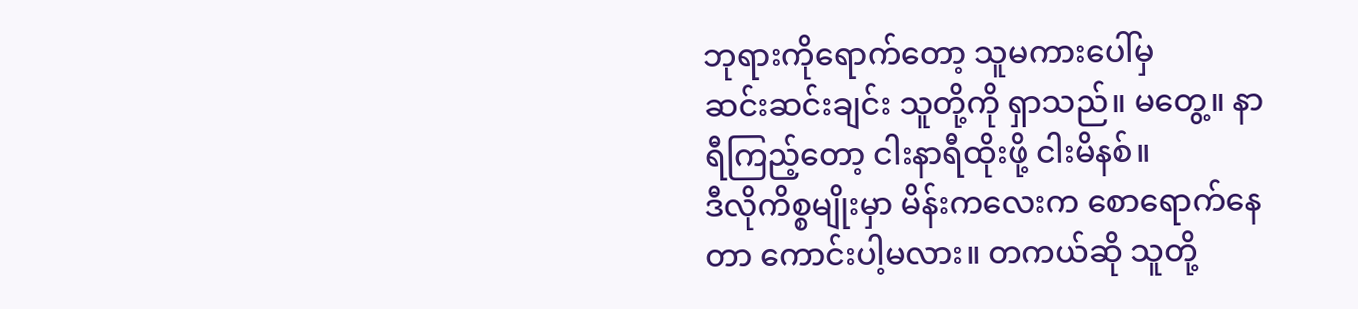ဘုရားကိုရောက်တော့ သူမကားပေါ်မှ
ဆင်းဆင်းချင်း သူတို့ကို ရှာသည်။ မတွေ့။ နာရီကြည့်တော့ ငါးနာရီထိုးဖို့ ငါးမိနစ်။
ဒီလိုကိစ္စမျိုးမှာ မိန်းကလေးက စောရောက်နေတာ ကောင်းပါ့မလား။ တကယ်ဆို သူတို့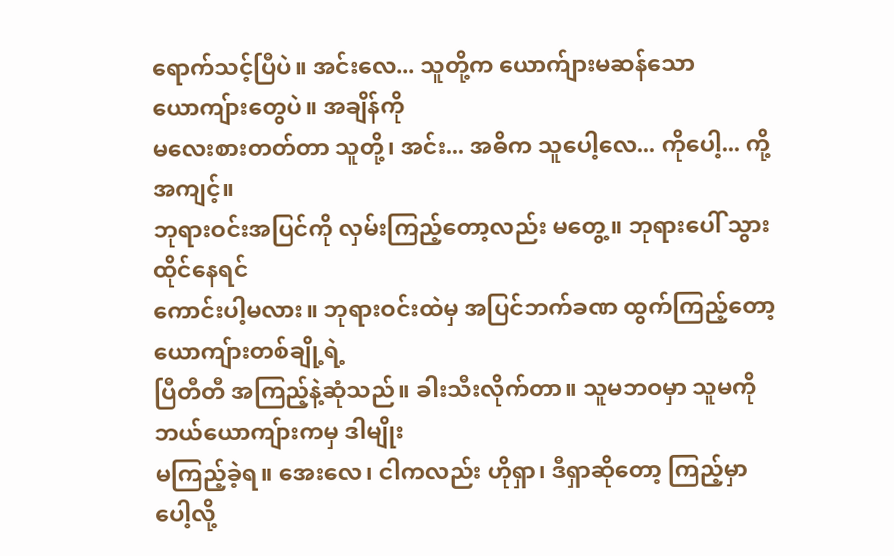ရောက်သင့်ပြီပဲ။ အင်းလေ... သူတို့က ယောက်ျားမဆန်သော ယောကျ်ားတွေပဲ။ အချိန်ကို
မလေးစားတတ်တာ သူတို့၊ အင်း... အဓိက သူပေါ့လေ... ကိုပေါ့... ကို့အကျင့်။
ဘုရားဝင်းအပြင်ကို လှမ်းကြည့်တော့လည်း မတွေ့။ ဘုရားပေါ် သွားထိုင်နေရင်
ကောင်းပါ့မလား။ ဘုရားဝင်းထဲမှ အပြင်ဘက်ခဏ ထွက်ကြည့်တော့ ယောကျ်ားတစ်ချို့ရဲ့
ပြီတီတီ အကြည့်နဲ့ဆုံသည်။ ခါးသီးလိုက်တာ။ သူမဘဝမှာ သူမကိုဘယ်ယောကျ်ားကမှ ဒါမျိုး
မကြည့်ခဲ့ရ။ အေးလေ၊ ငါကလည်း ဟိုရှာ၊ ဒီရှာဆိုတော့ ကြည့်မှာပေါ့လို့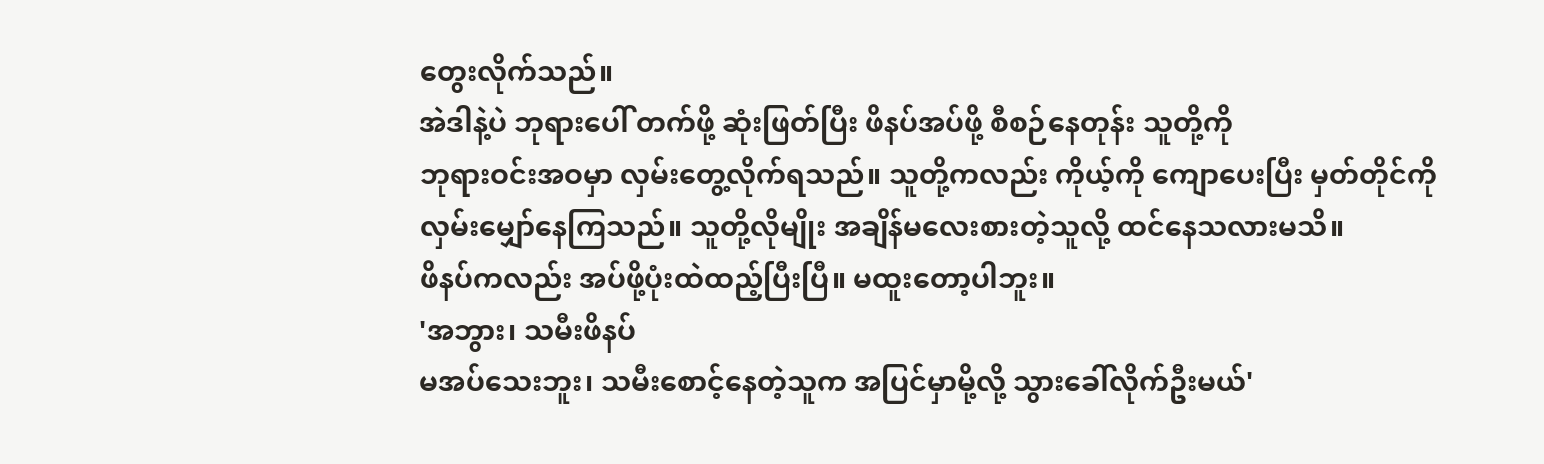တွေးလိုက်သည်။
အဲဒါနဲ့ပဲ ဘုရားပေါ် တက်ဖို့ ဆုံးဖြတ်ပြီး ဖိနပ်အပ်ဖို့ စီစဉ်နေတုန်း သူတို့ကို
ဘုရားဝင်းအဝမှာ လှမ်းတွေ့လိုက်ရသည်။ သူတို့ကလည်း ကိုယ့်ကို ကျောပေးပြီး မှတ်တိုင်ကို
လှမ်းမျှော်နေကြသည်။ သူတို့လိုမျိုး အချိန်မလေးစားတဲ့သူလို့ ထင်နေသလားမသိ။
ဖိနပ်ကလည်း အပ်ဖို့ပုံးထဲထည့်ပြီးပြီ။ မထူးတော့ပါဘူး။
'အဘွား၊ သမီးဖိနပ်
မအပ်သေးဘူး၊ သမီးစောင့်နေတဲ့သူက အပြင်မှာမို့လို့ သွားခေါ်လိုက်ဦးမယ်'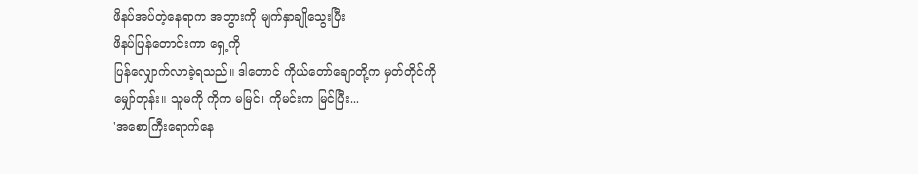ဖိနပ်အပ်တဲ့နေရာက အဘွားကို မျက်နှာချိုသွေးပြီး
ဖိနပ်ပြန်တောင်းကာ ရှေ့ကို
ပြန်လျှောက်လာခဲ့ရသည်။ ဒါတောင် ကိုယ်တော်ချောတို့က မှတ်တိုင်ကို
မျှော်တုန်း။ သူမကို ကိုက မမြင်၊ ကိုမင်းက မြင်ပြီး...
'အစောကြီးရောက်နေ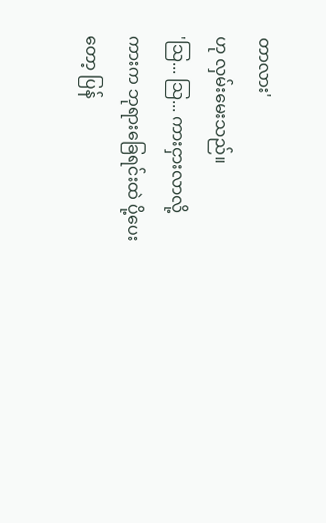တာလား'
ဟု လှမ်းမေးသည်။
'သြ... သြ... ကားငှားလာလို့
ကားက ဘုရားခြေရင်းထဲ ပို့ပေးတော့ ပြန်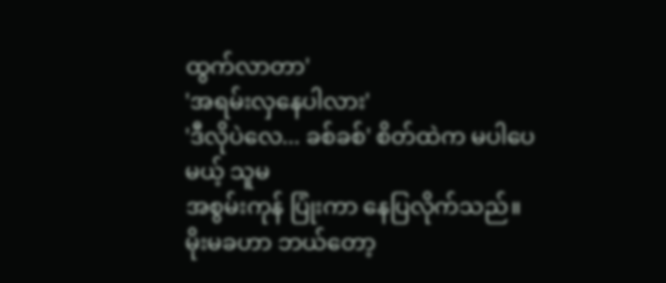ထွက်လာတာ'
'အရမ်းလှနေပါလား'
'ဒီလိုပဲလေ... ခစ်ခစ်' စိတ်ထဲက မပါပေမယ့် သူမ
အစွမ်းကုန် ပြုံးကာ နေပြလိုက်သည်။ မိုးမခဟာ ဘယ်တော့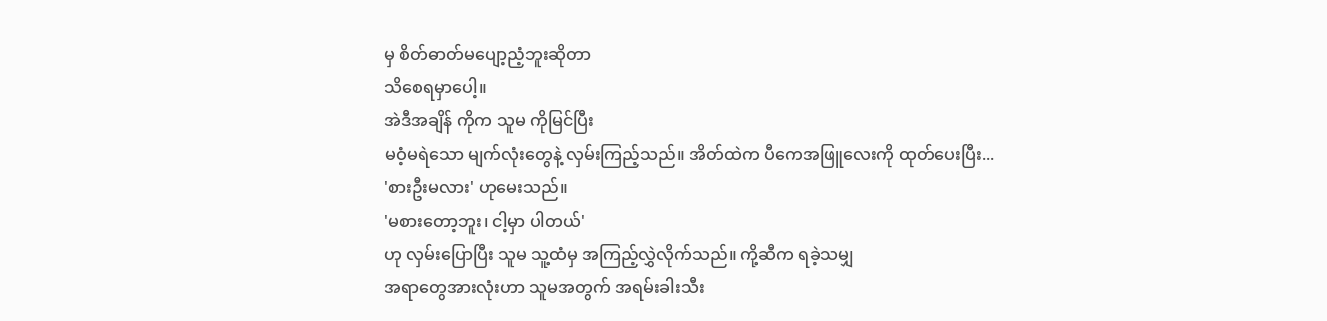မှ စိတ်ဓာတ်မပျော့ညံ့ဘူးဆိုတာ
သိစေရမှာပေါ့။
အဲဒီအချိန် ကိုက သူမ ကိုမြင်ပြီး
မဝံ့မရဲသော မျက်လုံးတွေနဲ့ လှမ်းကြည့်သည်။ အိတ်ထဲက ပီကေအဖြူလေးကို ထုတ်ပေးပြီး...
'စားဦးမလား' ဟုမေးသည်။
'မစားတော့ဘူး၊ ငါ့မှာ ပါတယ်'
ဟု လှမ်းပြောပြီး သူမ သူ့ထံမှ အကြည့်လွှဲလိုက်သည်။ ကို့ဆီက ရခဲ့သမျှ
အရာတွေအားလုံးဟာ သူမအတွက် အရမ်းခါးသီး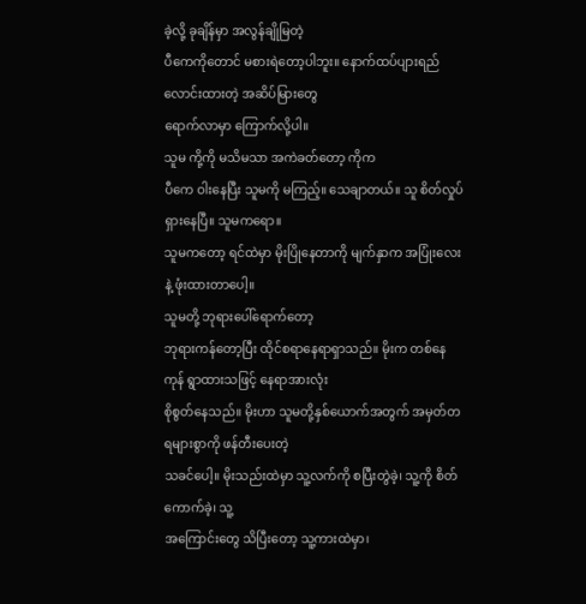ခဲ့လို့ ခုချိန်မှာ အလွန်ချိုမြတဲ့
ပီကေကိုတောင် မစားရဲတော့ပါဘူး။ နောက်ထပ်ပျားရည် လောင်းထားတဲ့ အဆိပ်မြားတွေ
ရောက်လာမှာ ကြောက်လို့ပါ။
သူမ ကို့ကို မသိမသာ အကဲခတ်တော့ ကိုက
ပီကေ ဝါးနေပြီး သူမကို မကြည့်။ သေချာတယ်။ သူ စိတ်လှုပ်ရှားနေပြီ။ သူမကရော။
သူမကတော့ ရင်ထဲမှာ မိုးပြိုနေတာကို မျက်နှာက အပြုံးလေးနဲ့ ဖုံးထားတာပေါ့။
သူမတို့ ဘုရားပေါ်ရောက်တော့
ဘုရားကန်တော့ပြီး ထိုင်စရာနေရာရှာသည်။ မိုးက တစ်နေကုန် ရွာထားသဖြင့် နေရာအားလုံး
စိုစွတ်နေသည်။ မိုးဟာ သူမတို့နှစ်ယောက်အတွက် အမှတ်တရများစွာကို ဖန်တီးပေးတဲ့
သခင်ပေါ့။ မိုးသည်းထဲမှာ သူ့လက်ကို စပြီးတွဲခဲ့၊ သူ့ကို စိတ်ကောက်ခဲ့၊ သူ့
အကြောင်းတွေ သိပြီးတော့ သူ့ကားထဲမှာ၊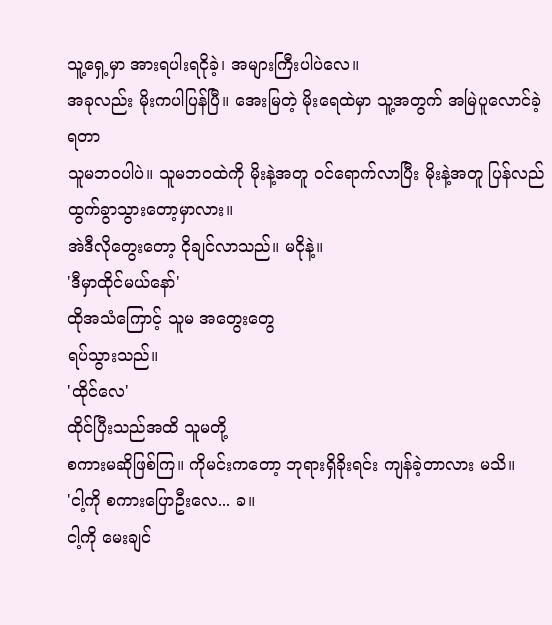သူ့ရှေ့မှာ အားရပါးရငိုခဲ့၊ အများကြီးပါပဲလေ။
အခုလည်း မိုးကပါပြန်ပြီ။ အေးမြတဲ့ မိုးရေထဲမှာ သူ့အတွက် အမြဲပူလောင်ခဲ့ရတာ
သူမဘဝပါပဲ။ သူမဘဝထဲကို မိုးနဲ့အတူ ဝင်ရောက်လာပြီး မိုးနဲ့အတူ ပြန်လည် ထွက်ခွာသွားတော့မှာလား။
အဲဒီလိုတွေးတော့ ငိုချင်လာသည်။ မငိုနဲ့။
'ဒီမှာထိုင်မယ်နော်'
ထိုအသံကြောင့် သူမ အတွေးတွေ
ရပ်သွားသည်။
'ထိုင်လေ'
ထိုင်ပြီးသည်အထိ သူမတို့
စကားမဆိုဖြစ်ကြ။ ကိုမင်းကတော့ ဘုရားရှိခိုးရင်း ကျန်ခဲ့တာလား မသိ။
'ငါ့ကို စကားပြောဦးလေ... ခ။
ငါ့ကို မေးချင်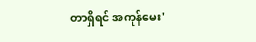တာရှိရင် အကုန်မေး'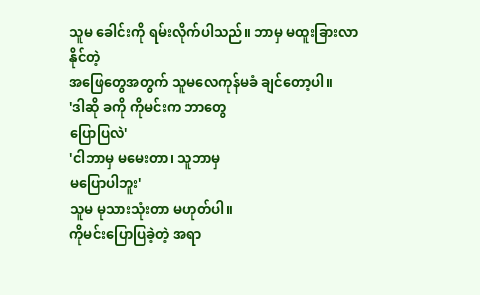သူမ ခေါင်းကို ရမ်းလိုက်ပါသည်။ ဘာမှ မထူးခြားလာနိုင်တဲ့
အဖြေတွေအတွက် သူမလေကုန်မခံ ချင်တော့ပါ။
'ဒါဆို ခကို ကိုမင်းက ဘာတွေ
ပြောပြလဲ'
'ငါဘာမှ မမေးတာ၊ သူဘာမှ
မပြောပါဘူး'
သူမ မုသားသုံးတာ မဟုတ်ပါ။
ကိုမင်းပြောပြခဲ့တဲ့ အရာ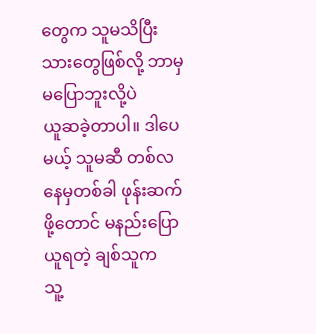တွေက သူမသိပြီးသားတွေဖြစ်လို့ ဘာမှမပြောဘူးလို့ပဲ
ယူဆခဲ့တာပါ။ ဒါပေမယ့် သူမဆီ တစ်လနေမှတစ်ခါ ဖုန်းဆက်ဖို့တောင် မနည်းပြောယူရတဲ့ ချစ်သူက
သူ့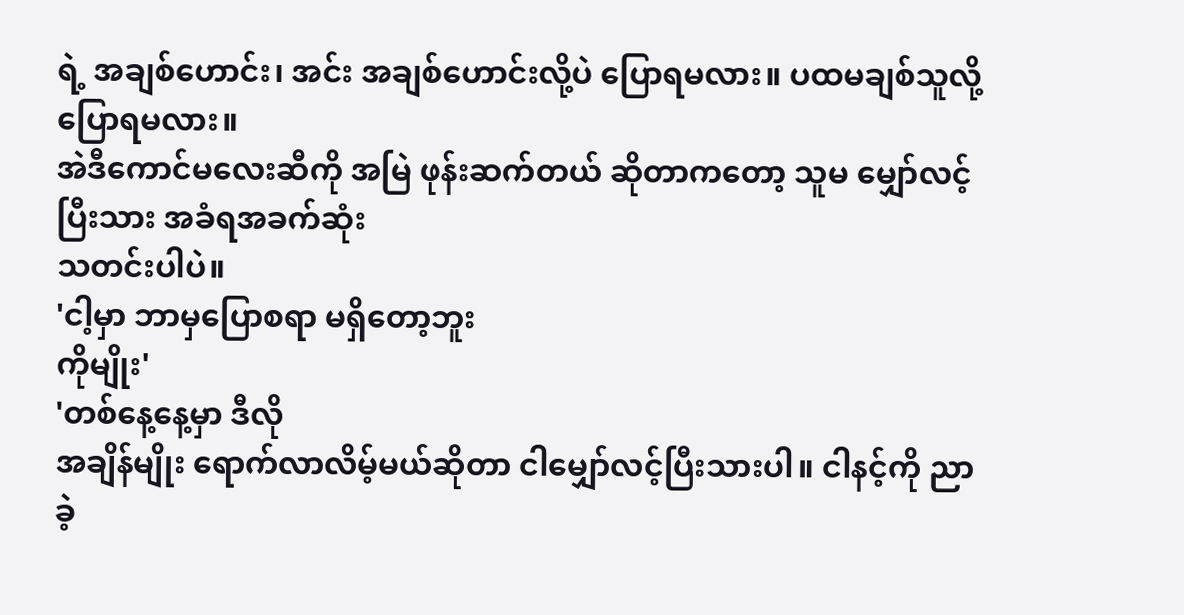ရဲ့ အချစ်ဟောင်း၊ အင်း အချစ်ဟောင်းလို့ပဲ ပြောရမလား။ ပထမချစ်သူလို့ ပြောရမလား။
အဲဒီကောင်မလေးဆီကို အမြဲ ဖုန်းဆက်တယ် ဆိုတာကတော့ သူမ မျှော်လင့်ပြီးသား အခံရအခက်ဆုံး
သတင်းပါပဲ။
'ငါ့မှာ ဘာမှပြောစရာ မရှိတော့ဘူး
ကိုမျိုး'
'တစ်နေ့နေ့မှာ ဒီလို
အချိန်မျိုး ရောက်လာလိမ့်မယ်ဆိုတာ ငါမျှော်လင့်ပြီးသားပါ။ ငါနင့်ကို ညာခဲ့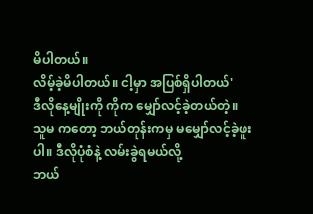မိပါတယ်။
လိမ့်ခဲ့မိပါတယ်။ ငါ့မှာ အပြစ်ရှိပါတယ်'
ဒီလိုနေ့မျိုးကို ကိုက မျှော်လင့်ခဲ့တယ်တဲ့။
သူမ ကတော့ ဘယ်တုန်းကမှ မမျှော်လင့်ခဲ့ဖူးပါ။ ဒီလိုပုံစံနဲ့ လမ်းခွဲရမယ်လို့
ဘယ်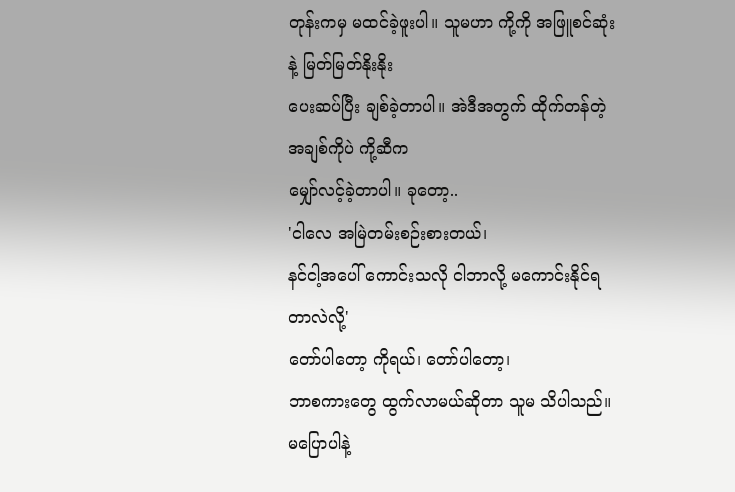တုန်းကမှ မထင်ခဲ့ဖူးပါ။ သူမဟာ ကို့ကို အဖြူစင်ဆုံးနဲ့ မြတ်မြတ်နိုးနိုး
ပေးဆပ်ပြီး ချစ်ခဲ့တာပါ။ အဲဒီအတွက် ထိုက်တန်တဲ့ အချစ်ကိုပဲ ကို့ဆီက
မျှော်လင့်ခဲ့တာပါ။ ခုတော့..
'ငါလေ အမြဲတမ်းစဉ်းစားတယ်၊
နင်ငါ့အပေါ် ကောင်းသလို ငါဘာလို့ မကောင်းနိုင်ရတာလဲလို့'
တော်ပါတော့ ကိုရယ်၊ တော်ပါတော့၊
ဘာစကားတွေ ထွက်လာမယ်ဆိုတာ သူမ သိပါသည်။ မပြောပါနဲ့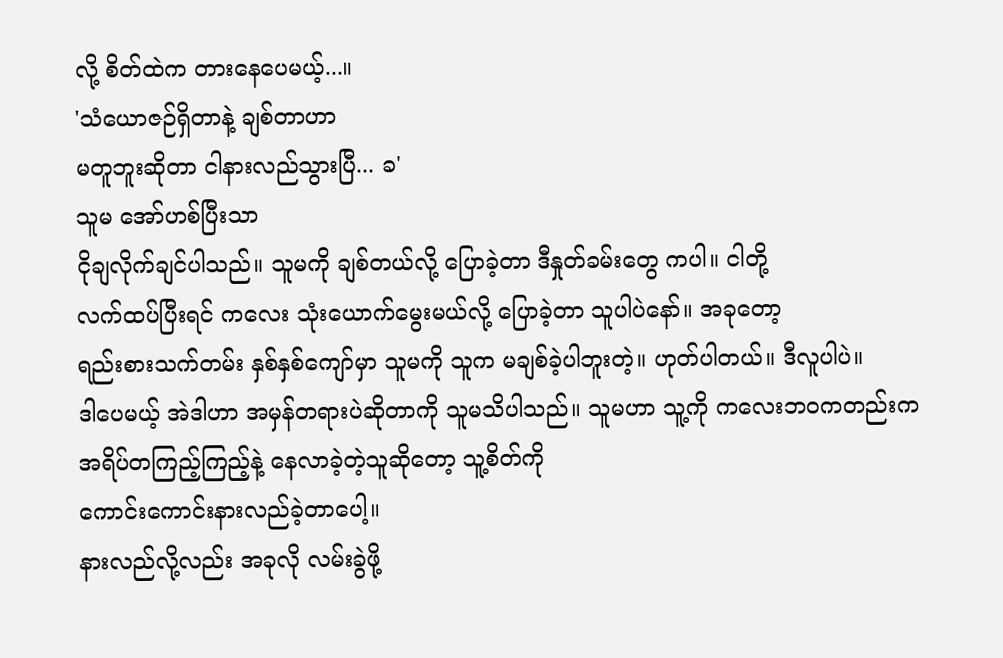လို့ စိတ်ထဲက တားနေပေမယ့်...။
'သံယောဇဉ်ရှိတာနဲ့ ချစ်တာဟာ
မတူဘူးဆိုတာ ငါနားလည်သွားပြီ... ခ'
သူမ အော်ဟစ်ပြီးသာ
ငိုချလိုက်ချင်ပါသည်။ သူမကို ချစ်တယ်လို့ ပြောခဲ့တာ ဒီနှုတ်ခမ်းတွေ ကပါ။ ငါတို့
လက်ထပ်ပြီးရင် ကလေး သုံးယောက်မွေးမယ်လို့ ပြောခဲ့တာ သူပါပဲနော်။ အခုတော့
ရည်းစားသက်တမ်း နှစ်နှစ်ကျော်မှာ သူမကို သူက မချစ်ခဲ့ပါဘူးတဲ့။ ဟုတ်ပါတယ်။ ဒီလူပါပဲ။
ဒါပေမယ့် အဲဒါဟာ အမှန်တရားပဲဆိုတာကို သူမသိပါသည်။ သူမဟာ သူ့ကို ကလေးဘဝကတည်းက
အရိပ်တကြည့်ကြည့်နဲ့ နေလာခဲ့တဲ့သူဆိုတော့ သူ့စိတ်ကို
ကောင်းကောင်းနားလည်ခဲ့တာပေါ့။
နားလည်လို့လည်း အခုလို လမ်းခွဲဖို့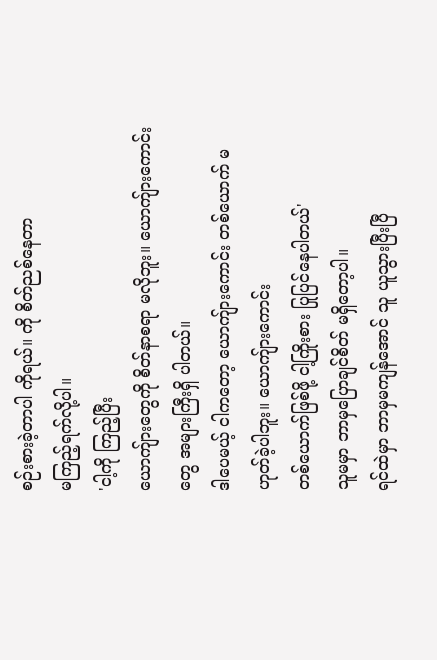စဉ်းစားခဲ့တာပါ ကိုရယ်။ ကို စိတ်ညစ်နေတာ
မကြည့်ရက်လို့ပါ။
'ငါ့ကို ကြည့်ပြီး
ယောကျ်ားတွေကို စိတ်နာစရာ မလိုဘူး။ ယောကျ်ားကောင်းတွေ အများကြီးရှိ ပါတယ်။
ဒါပေမယ့် ငါကတော့ ယောကျ်ားကောင်း တစ်ယောက် မဟုတ်ခဲ့ပါဘူး။ ယောကျ်ားကောင်း
တစ်ယောက်ဖြစ်ဖို့ ငါ့ကြိုးစား ပြုပြင်နေပါတယ်'
သူမမှာ ဘာမှပြောချင်စိတ် မရှိတော့ပါ။
ရင်ထဲမှာ ဘာမှမကျန်အောင် သူ ယူသွားပြီးပြီ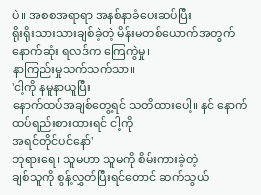ပဲ။ အစစအရာရာ အနစ်နာခံပေးဆပ်ပြီး
ရိုးရိုးသားသားချစ်ခဲ့တဲ့ မိန်းမတစ်ယောက်အတွက် နောက်ဆုံး ရလဒ်က ကြေကွဲမှု၊
နာကြည်းမှုသက်သက်သာ။
'ငါ့ကို နမူနာယူပြီး
နောက်ထပ်အချစ်တွေ့ရင် သတိထားပေါ့။ နင် နောက်ထပ်ရည်းစားထားရင် ငါ့ကို
အရင်တိုင်ပင်နော်'
ဘုရားရေ၊ သူမဟာ သူမကို စိမ်းကားခဲ့တဲ့
ချစ်သူကို စွန့်လွှတ်ပြီးရင်တောင် ဆက်သွယ်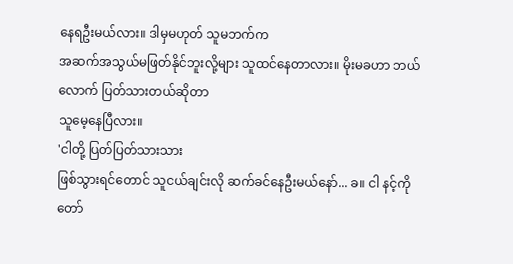နေရဦးမယ်လား။ ဒါမှမဟုတ် သူမဘက်က
အဆက်အသွယ်မဖြတ်နိုင်ဘူးလို့များ သူထင်နေတာလား။ မိုးမခဟာ ဘယ်လောက် ပြတ်သားတယ်ဆိုတာ
သူမေ့နေပြီလား။
'ငါတို့ ပြတ်ပြတ်သားသား
ဖြစ်သွားရင်တောင် သူငယ်ချင်းလို ဆက်ခင်နေဦးမယ်နော်... ခ။ ငါ နင့်ကို
တော်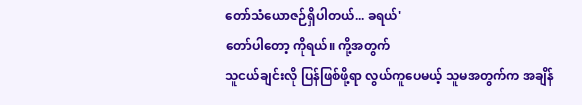တော်သံယောဇဉ်ရှိပါတယ်... ခရယ်'
တော်ပါတော့ ကိုရယ်။ ကို့အတွက်
သူငယ်ချင်းလို ပြန်ဖြစ်ဖို့ရာ လွယ်ကူပေမယ့် သူမအတွက်က အချိန်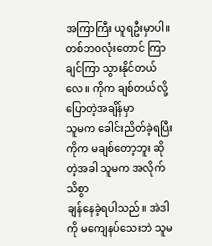အကြာကြီး ယူရဦးမှာပါ။
တစ်ဘဝလုံးတောင် ကြာချင်ကြာ သွားနိုင်တယ်လေ။ ကိုက ချစ်တယ်လို့ ပြောတဲ့အချိန်မှာ
သူမက ခေါင်းညိတ်ခဲ့ရပြီး ကိုက မချစ်တော့ဘူး ဆိုတဲ့အခါ သူမက အလိုက်သိစွာ
ချန်နေခဲ့ရပါသည်။ အဲဒါကို မကျေနပ်သေးဘဲ သူမ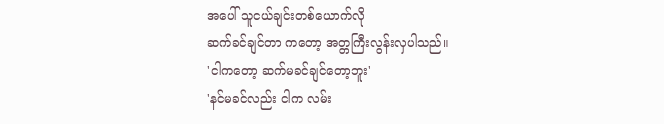အပေါ် သူငယ်ချင်းတစ်ယောက်လို
ဆက်ခင်ချင်တာ ကတော့ အတ္တကြီးလွန်းလှပါသည်။
'ငါကတော့ ဆက်မခင်ချင်တော့ဘူး'
'နင်မခင်လည်း ငါက လမ်း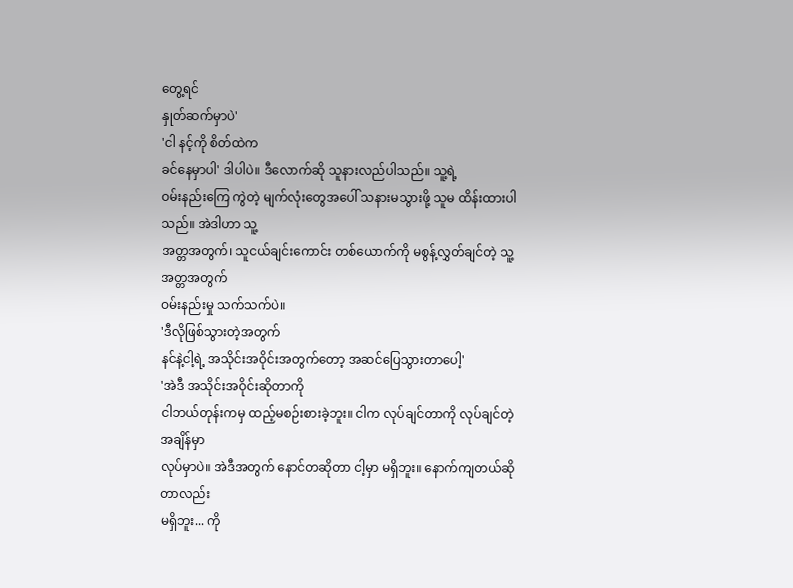တွေ့ရင်
နှုတ်ဆက်မှာပဲ'
'ငါ နင့်ကို စိတ်ထဲက
ခင်နေမှာပါ' ဒါပါပဲ။ ဒီလောက်ဆို သူနားလည်ပါသည်။ သူ့ရဲ့
ဝမ်းနည်းကြေ ကွဲတဲ့ မျက်လုံးတွေအပေါ် သနားမသွားဖို့ သူမ ထိန်းထားပါသည်။ အဲဒါဟာ သူ့
အတ္တအတွက်၊ သူငယ်ချင်းကောင်း တစ်ယောက်ကို မစွန့်လွှတ်ချင်တဲ့ သူ့အတ္တအတွက်
ဝမ်းနည်းမှု သက်သက်ပဲ။
'ဒီလိုဖြစ်သွားတဲ့အတွက်
နင်နဲ့ငါ့ရဲ့ အသိုင်းအဝိုင်းအတွက်တော့ အဆင်ပြေသွားတာပေါ့'
'အဲဒီ အသိုင်းအဝိုင်းဆိုတာကို
ငါဘယ်တုန်းကမှ ထည့်မစဉ်းစားခဲ့ဘူး။ ငါက လုပ်ချင်တာကို လုပ်ချင်တဲ့အချိန်မှာ
လုပ်မှာပဲ။ အဲဒီအတွက် နောင်တဆိုတာ ငါ့မှာ မရှိဘူး။ နောက်ကျတယ်ဆို တာလည်း
မရှိဘူး... ကို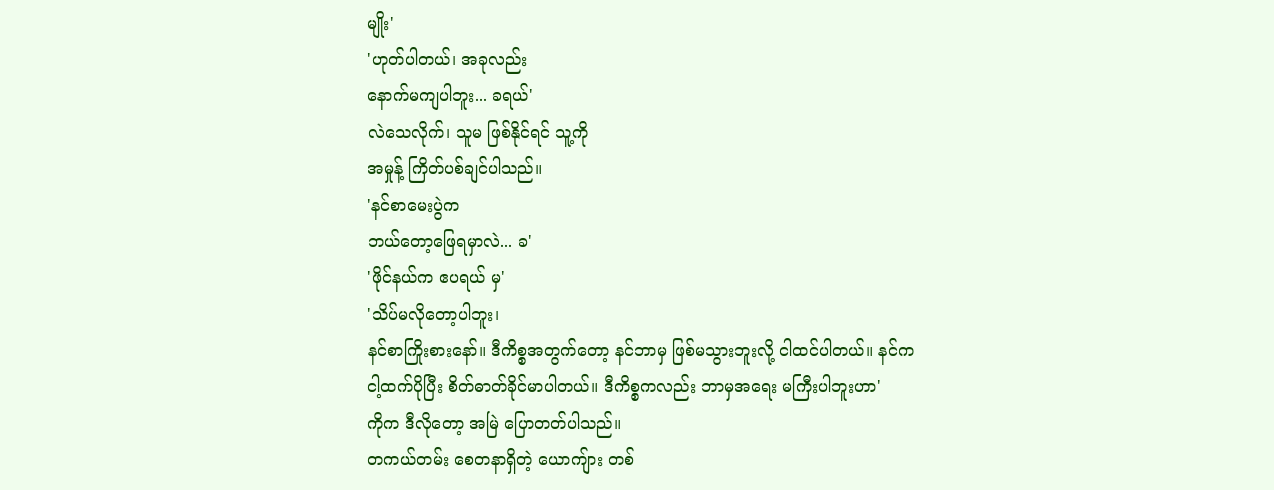မျိုး'
'ဟုတ်ပါတယ်၊ အခုလည်း
နောက်မကျပါဘူး... ခရယ်'
လဲသေလိုက်၊ သူမ ဖြစ်နိုင်ရင် သူ့ကို
အမှုန့် ကြိတ်ပစ်ချင်ပါသည်။
'နင်စာမေးပွဲက
ဘယ်တော့ဖြေရမှာလဲ... ခ'
'ဖိုင်နယ်က ဧပရယ် မှ'
'သိပ်မလိုတော့ပါဘူး၊
နင်စာကြိုးစားနော်။ ဒီကိစ္စအတွက်တော့ နင်ဘာမှ ဖြစ်မသွားဘူးလို့ ငါထင်ပါတယ်။ နင်က
ငါ့ထက်ပိုပြီး စိတ်ဓာတ်ခိုင်မာပါတယ်။ ဒီကိစ္စကလည်း ဘာမှအရေး မကြီးပါဘူးဟာ'
ကိုက ဒီလိုတော့ အမြဲ ပြောတတ်ပါသည်။
တကယ်တမ်း စေတနာရှိတဲ့ ယောကျ်ား တစ်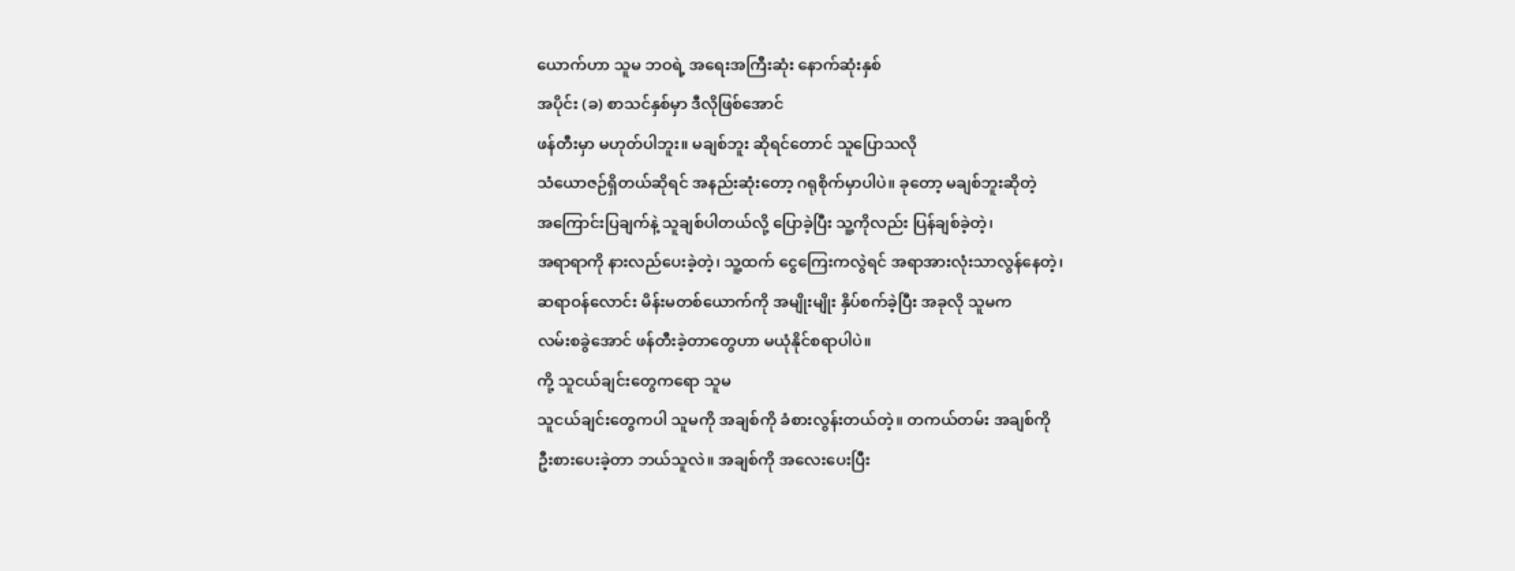ယောက်ဟာ သူမ ဘဝရဲ့ အရေးအကြီးဆုံး နောက်ဆုံးနှစ်
အပိုင်း (ခ) စာသင်နှစ်မှာ ဒီလိုဖြစ်အောင်
ဖန်တီးမှာ မဟုတ်ပါဘူး။ မချစ်ဘူး ဆိုရင်တောင် သူပြောသလို
သံယောဇဉ်ရှိတယ်ဆိုရင် အနည်းဆုံးတော့ ဂရုစိုက်မှာပါပဲ။ ခုတော့ မချစ်ဘူးဆိုတဲ့
အကြောင်းပြချက်နဲ့ သူချစ်ပါတယ်လို့ ပြောခဲ့ပြီး သူ့ကိုလည်း ပြန်ချစ်ခဲ့တဲ့၊
အရာရာကို နားလည်ပေးခဲ့တဲ့၊ သူ့ထက် ငွေကြေးကလွဲရင် အရာအားလုံးသာလွန်နေတဲ့၊
ဆရာဝန်လောင်း မိန်းမတစ်ယောက်ကို အမျိုးမျိုး နှိပ်စက်ခဲ့ပြီး အခုလို သူမက
လမ်းစခွဲအောင် ဖန်တီးခဲ့တာတွေဟာ မယုံနိုင်စရာပါပဲ။
ကို့ သူငယ်ချင်းတွေကရော သူမ
သူငယ်ချင်းတွေကပါ သူမကို အချစ်ကို ခံစားလွန်းတယ်တဲ့။ တကယ်တမ်း အချစ်ကို
ဦးစားပေးခဲ့တာ ဘယ်သူလဲ။ အချစ်ကို အလေးပေးပြီး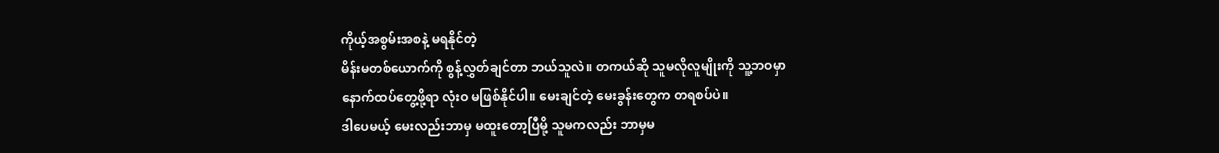ကိုယ့်အစွမ်းအစနဲ့ မရနိုင်တဲ့
မိန်းမတစ်ယောက်ကို စွန့်လွှတ်ချင်တာ ဘယ်သူလဲ။ တကယ်ဆို သူမလိုလူမျိုးကို သူ့ဘဝမှာ
နောက်ထပ်တွေ့ဖို့ရာ လုံးဝ မဖြစ်နိုင်ပါ။ မေးချင်တဲ့ မေးခွန်းတွေက တရစပ်ပဲ။
ဒါပေမယ့် မေးလည်းဘာမှ မထူးတော့ပြီမို့ သူမကလည်း ဘာမှမ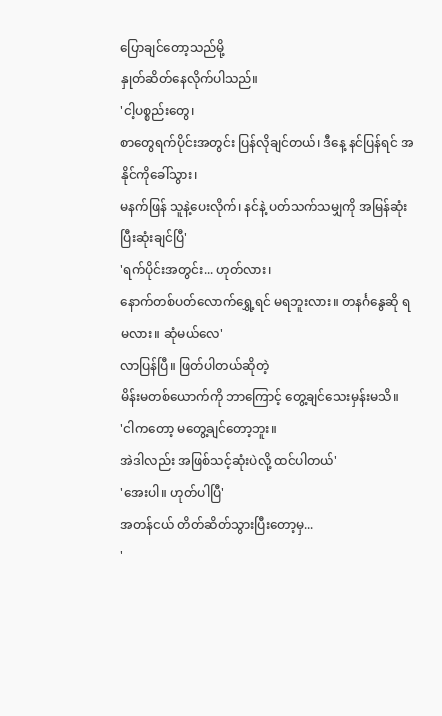ပြောချင်တော့သည်မို့
နှုတ်ဆိတ်နေလိုက်ပါသည်။
'ငါ့ပစ္စည်းတွေ၊
စာတွေရက်ပိုင်းအတွင်း ပြန်လိုချင်တယ်၊ ဒီနေ့ နင်ပြန်ရင် အနိုင်ကိုခေါ်သွား၊
မနက်ဖြန် သူနဲ့ပေးလိုက်၊ နင်နဲ့ ပတ်သက်သမျှကို အမြန်ဆုံး ပြီးဆုံးချင်ပြီ'
'ရက်ပိုင်းအတွင်း... ဟုတ်လား၊
နောက်တစ်ပတ်လောက်ရွှေ့ရင် မရဘူးလား။ တနင်္ဂနွေဆို ရမလား။ ဆုံမယ်လေ'
လာပြန်ပြီ။ ဖြတ်ပါတယ်ဆိုတဲ့
မိန်းမတစ်ယောက်ကို ဘာကြောင့် တွေ့ချင်သေးမှန်းမသိ။
'ငါကတော့ မတွေ့ချင်တော့ဘူး။
အဲဒါလည်း အဖြစ်သင့်ဆုံးပဲလို့ ထင်ပါတယ်'
'အေးပါ။ ဟုတ်ပါပြီ'
အတန်ငယ် တိတ်ဆိတ်သွားပြီးတော့မှ...
'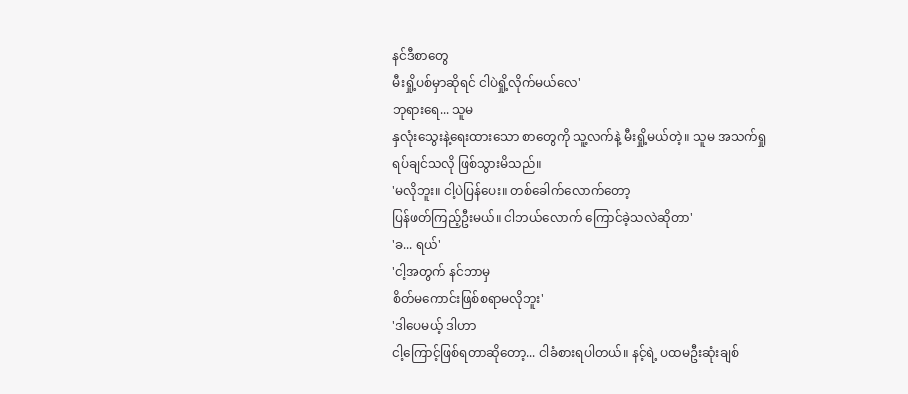နင်ဒီစာတွေ
မီးရှို့ပစ်မှာဆိုရင် ငါပဲရှို့လိုက်မယ်လေ'
ဘုရားရေ... သူမ
နှလုံးသွေးနဲ့ရေးထားသော စာတွေကို သူ့လက်နဲ့ မီးရှို့မယ်တဲ့။ သူမ အသက်ရှု
ရပ်ချင်သလို ဖြစ်သွားမိသည်။
'မလိုဘူး။ ငါ့ပဲပြန်ပေး။ တစ်ခေါက်လောက်တော့
ပြန်ဖတ်ကြည့်ဦးမယ်။ ငါဘယ်လောက် ကြောင်ခဲ့သလဲဆိုတာ'
'ခ... ရယ်'
'ငါ့အတွက် နင်ဘာမှ
စိတ်မကောင်းဖြစ်စရာမလိုဘူး'
'ဒါပေမယ့် ဒါဟာ
ငါ့ကြောင့်ဖြစ်ရတာဆိုတော့... ငါခံစားရပါတယ်။ နင့်ရဲ့ ပထမဦးဆုံးချစ်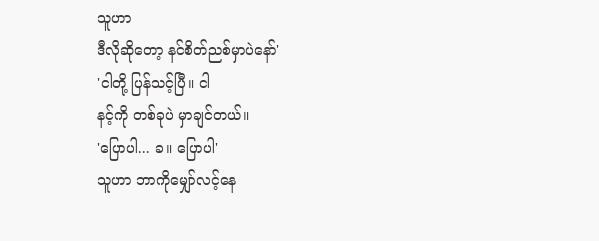သူဟာ
ဒီလိုဆိုတော့ နင်စိတ်ညစ်မှာပဲနော်'
'ငါတို့ ပြန်သင့်ပြီ။ ငါ
နင့်ကို တစ်ခုပဲ မှာချင်တယ်။
'ပြောပါ... ခ။ ပြောပါ'
သူဟာ ဘာကိုမျှော်လင့်နေ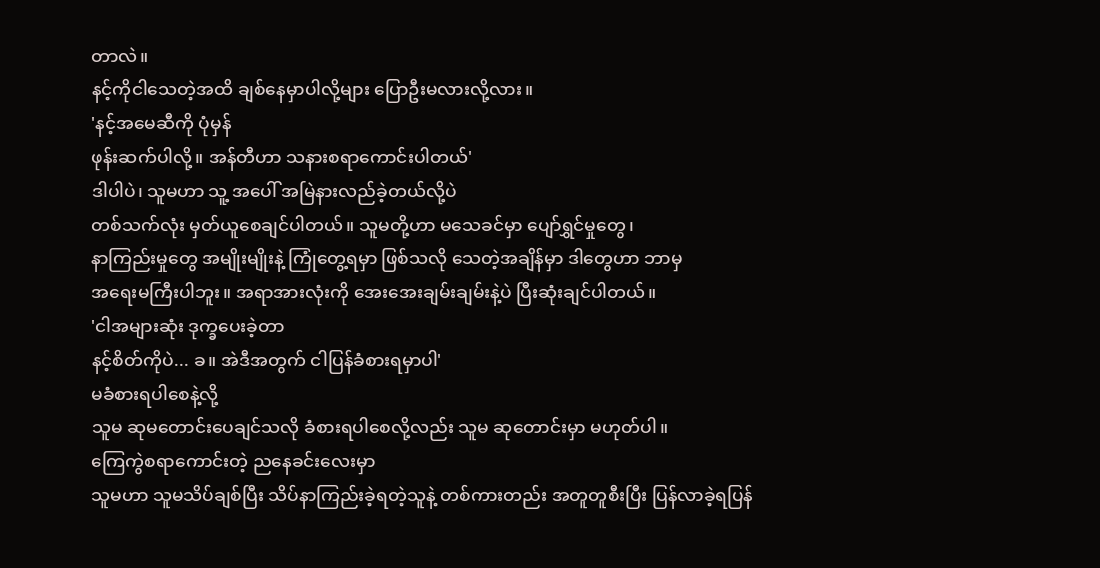တာလဲ။
နင့်ကိုငါသေတဲ့အထိ ချစ်နေမှာပါလို့များ ပြောဦးမလားလို့လား။
'နင့်အမေဆီကို ပုံမှန်
ဖုန်းဆက်ပါလို့။ အန်တီဟာ သနားစရာကောင်းပါတယ်'
ဒါပါပဲ၊ သူမဟာ သူ့ အပေါ် အမြဲနားလည်ခဲ့တယ်လို့ပဲ
တစ်သက်လုံး မှတ်ယူစေချင်ပါတယ်။ သူမတို့ဟာ မသေခင်မှာ ပျော်ရွှင်မှုတွေ၊
နာကြည်းမှုတွေ အမျိုးမျိုးနဲ့ ကြုံတွေ့ရမှာ ဖြစ်သလို သေတဲ့အချိန်မှာ ဒါတွေဟာ ဘာမှ
အရေးမကြီးပါဘူး။ အရာအားလုံးကို အေးအေးချမ်းချမ်းနဲ့ပဲ ပြီးဆုံးချင်ပါတယ်။
'ငါအများဆုံး ဒုက္ခပေးခဲ့တာ
နင့်စိတ်ကိုပဲ... ခ။ အဲဒီအတွက် ငါပြန်ခံစားရမှာပါ'
မခံစားရပါစေနဲ့လို့
သူမ ဆုမတောင်းပေချင်သလို ခံစားရပါစေလို့လည်း သူမ ဆုတောင်းမှာ မဟုတ်ပါ။
ကြေကွဲစရာကောင်းတဲ့ ညနေခင်းလေးမှာ
သူမဟာ သူမသိပ်ချစ်ပြီး သိပ်နာကြည်းခဲ့ရတဲ့သူနဲ့ တစ်ကားတည်း အတူတူစီးပြီး ပြန်လာခဲ့ရပြန်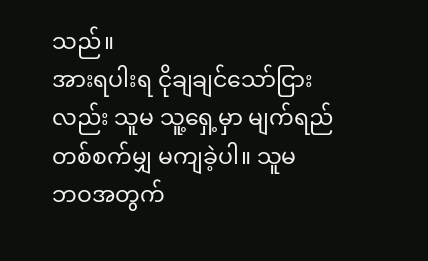သည်။
အားရပါးရ ငိုချချင်သော်ငြားလည်း သူမ သူ့ရှေ့မှာ မျက်ရည်တစ်စက်မျှ မကျခဲ့ပါ။ သူမ
ဘဝအတွက်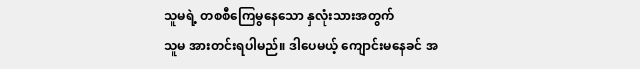သူမရဲ့ တစစီကြေမွနေသော နှလုံးသားအတွက်
သူမ အားတင်းရပါမည်။ ဒါပေမယ့် ကျောင်းမနေခင် အ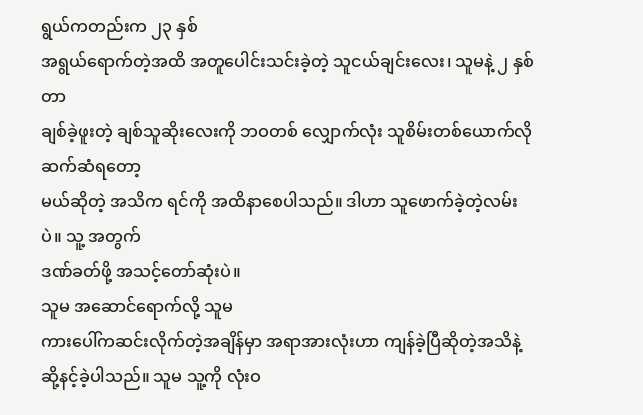ရွယ်ကတည်းက ၂၃ နှစ်
အရွယ်ရောက်တဲ့အထိ အတူပေါင်းသင်းခဲ့တဲ့ သူငယ်ချင်းလေး၊ သူမနဲ့ ၂ နှစ်တာ
ချစ်ခဲ့ဖူးတဲ့ ချစ်သူဆိုးလေးကို ဘဝတစ် လျှောက်လုံး သူစိမ်းတစ်ယောက်လို ဆက်ဆံရတော့
မယ်ဆိုတဲ့ အသိက ရင်ကို အထိနာစေပါသည်။ ဒါဟာ သူဖောက်ခဲ့တဲ့လမ်းပဲ။ သူ့ အတွက်
ဒဏ်ခတ်ဖို့ အသင့်တော်ဆုံးပဲ။
သူမ အဆောင်ရောက်လို့ သူမ
ကားပေါ်ကဆင်းလိုက်တဲ့အချိန်မှာ အရာအားလုံးဟာ ကျန်ခဲ့ပြီဆိုတဲ့အသိနဲ့
ဆို့နင့်ခဲ့ပါသည်။ သူမ သူ့ကို လုံးဝ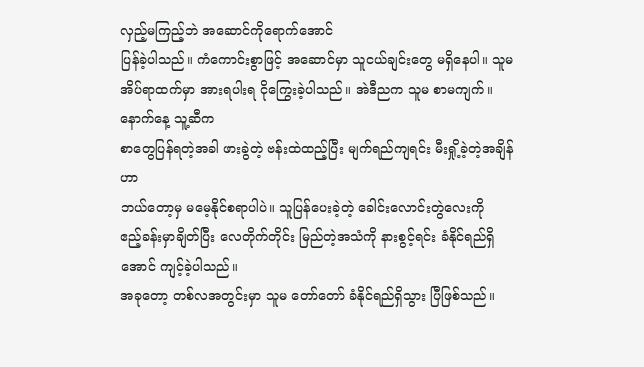လှည့်မကြည့်ဘဲ အဆောင်ကိုရောက်အောင်
ပြန်ခဲ့ပါသည်။ ကံကောင်းစွာဖြင့် အဆောင်မှာ သူငယ်ချင်းတွေ မရှိနေပါ။ သူမ
အိပ်ရာထက်မှာ အားရပါးရ ငိုကြွေးခဲ့ပါသည်။ အဲဒီညက သူမ စာမကျက်။ နောက်နေ့ သူ့ဆီက
စာတွေပြန်ရတဲ့အခါ ဖားခွဲတဲ့ ဗန်းထဲထည့်ပြီး မျက်ရည်ကျရင်း မီးရှို့ခဲ့တဲ့အချိန်ဟာ
ဘယ်တော့မှ မမေ့နိုင်စရာပါပဲ။ သူပြန်ပေးခဲ့တဲ့ ခေါင်းလောင်းတွဲလေးကို
ဧည့်ခန်းမှာချိတ်ပြီး လေတိုက်တိုင်း မြည်တဲ့အသံကို နားစွင့်ရင်း ခံနိုင်ရည်ရှိအောင် ကျင့်ခဲ့ပါသည်။
အခုတော့ တစ်လအတွင်းမှာ သူမ တော်တော် ခံနိုင်ရည်ရှိသွား ပြီဖြစ်သည်။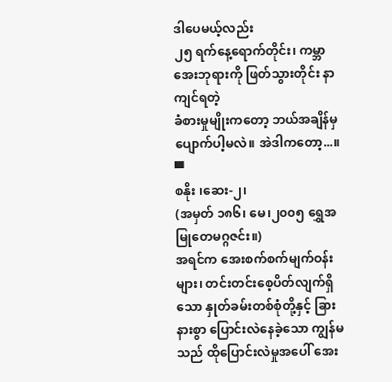ဒါပေမယ့်လည်း
၂၅ ရက်နေ့ရောက်တိုင်း၊ ကမ္ဘာအေးဘုရားကို ဖြတ်သွားတိုင်း နာကျင်ရတဲ့
ခံစားမှုမျိုးကတော့ ဘယ်အချိန်မှ ပျောက်ပါ့မလဲ။ အဲဒါကတော့...။
▀
စနိုး ၊ဆေး-၂၊
(အမှတ် ၁၈၆၊ မေ၊၂၀၀၅ ရွှေအမြုတေမဂ္ဂဇင်း။)
အရင်က အေးစက်စက်မျက်ဝန်းများ၊ တင်းတင်းစေ့ပိတ်လျက်ရှိသော နှုတ်ခမ်းတစ်စုံတို့နှင့် ခြားနားစွာ ပြောင်းလဲနေခဲ့သော ကျွန်မသည် ထိုပြောင်းလဲမှုအပေါ် အေး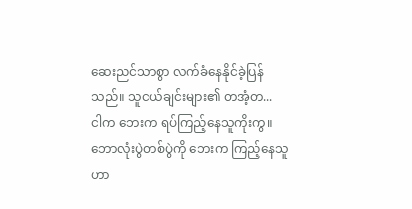ဆေးညင်သာစွာ လက်ခံနေနိုင်ခဲ့ပြန်သည်။ သူငယ်ချင်းများ၏ တအံ့တ...
ငါက ဘေးက ရပ်ကြည့်နေသူကိုးကွ။ ဘောလုံးပွဲတစ်ပွဲကို ဘေးက ကြည့်နေသူဟာ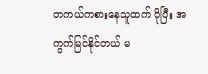တကယ်ကစားနေသူထက် ပိုပြီး အကွက်မြင်နိုင်တယ် မ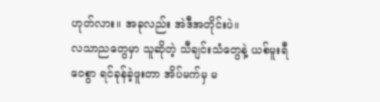ဟုတ်လား။ အခုလည်း အဲဒီအတိုင်းပဲ။
လသာညတွေမှာ သူဆိုတဲ့ သီချင်းသံတွေနဲ့ ယစ်မူးရီဝေစွာ ရင်ခုန်ခဲ့ဖူးတာ အိပ်မက်မှ မ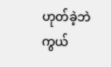ဟုတ်ခဲ့ဘဲကွယ်